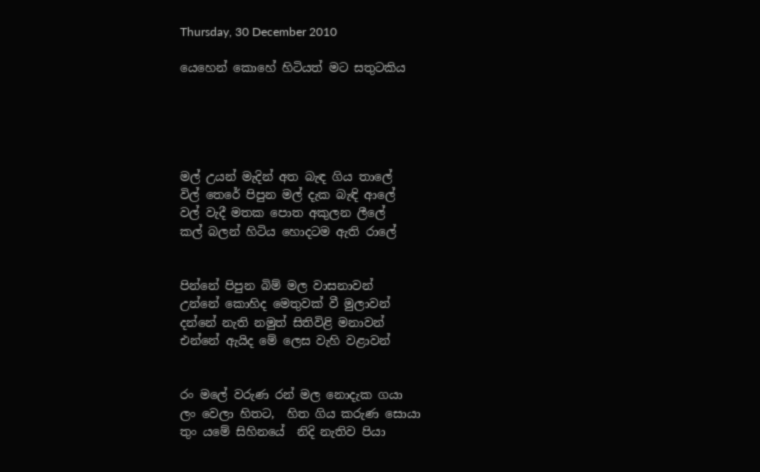Thursday, 30 December 2010

යෙහෙන් කොහේ හිටියත් මට සතුටකිය





මල් උයන් මැදින් අත බැඳ ගිය තාලේ
විල් තෙරේ පිපුන මල් දැක බැඳි ආලේ
වල් වැදී මතක පොත අකුලන ලීලේ
කල් බලන් හිටිය හොදටම ඇති රාලේ


පින්නේ පිපුන බිම් මල වාසනාවන්
උන්නේ කොහිද මෙතුවක් වී මුලාවන්
දන්නේ නැති නමුත් සිතිවිළි මනාවන්
එන්නේ ඇයිද මේ ලෙස වැහි වළාවන්


රං මලේ වරුණ රන් මල නොදැක ගයා
ලං වෙලා හිතට,  හිත ගිය කරුණ සොයා
තුං යමේ සිහිනයේ  නිදි නැතිව පියා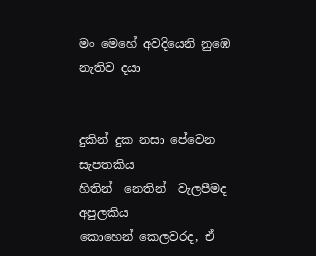මං මෙහේ අවදියෙනි නුඹෙ නැතිව දයා


දුකින් දුක නසා පේවෙන සැපතකිය
හිතින්  නෙතින්  වැලපීමද අපුලකිය
කොහෙන් කෙලවරද, ඒ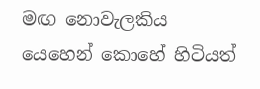මඟ නොවැලකිය
යෙහෙන් කොහේ හිටියත්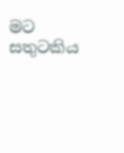මට සතුටකිය